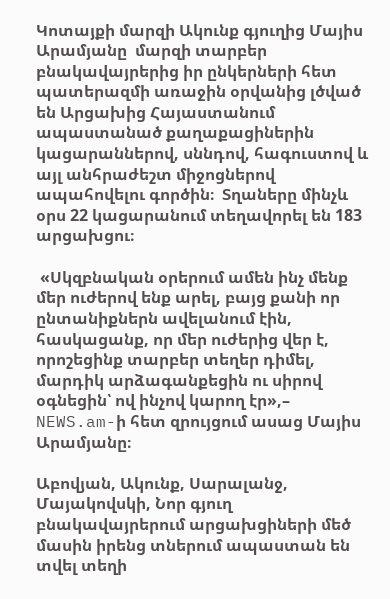Կոտայքի մարզի Ակունք գյուղից Մայիս Արամյանը  մարզի տարբեր բնակավայրերից իր ընկերների հետ պատերազմի առաջին օրվանից լծված են Արցախից Հայաստանում ապաստանած քաղաքացիներին կացարաններով, սննդով, հագուստով և այլ անհրաժեշտ միջոցներով  ապահովելու գործին։  Տղաները մինչև օրս 22 կացարանում տեղավորել են 183 արցախցու։

 «Սկզբնական օրերում ամեն ինչ մենք մեր ուժերով ենք արել, բայց քանի որ ընտանիքներն ավելանում էին, հասկացանք, որ մեր ուժերից վեր է, որոշեցինք տարբեր տեղեր դիմել, մարդիկ արձագանքեցին ու սիրով օգնեցին՝ ով ինչով կարող էր»,– NEWS.am-ի հետ զրույցում ասաց Մայիս Արամյանը։

Աբովյան, Ակունք, Սարալանջ, Մայակովսկի, Նոր գյուղ բնակավայրերում արցախցիների մեծ մասին իրենց տներում ապաստան են տվել տեղի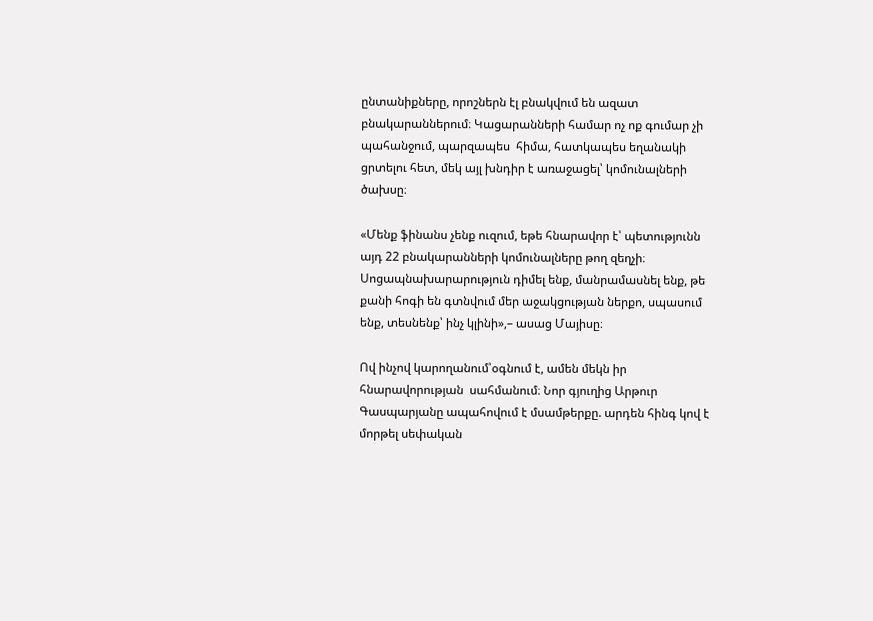ընտանիքները, որոշներն էլ բնակվում են ազատ բնակարաններում։ Կացարանների համար ոչ ոք գումար չի պահանջում, պարզապես  հիմա, հատկապես եղանակի ցրտելու հետ, մեկ այլ խնդիր է առաջացել՝ կոմունալների ծախսը։

«Մենք ֆինանս չենք ուզում, եթե հնարավոր է՝ պետությունն այդ 22 բնակարանների կոմունալները թող զեղչի։ Սոցապնախարարություն դիմել ենք, մանրամասնել ենք, թե քանի հոգի են գտնվում մեր աջակցության ներքո, սպասում ենք, տեսնենք՝ ինչ կլինի»,– ասաց Մայիսը։

Ով ինչով կարողանում՝օգնում է, ամեն մեկն իր հնարավորության  սահմանում։ Նոր գյուղից Արթուր Գասպարյանը ապահովում է մսամթերքը. արդեն հինգ կով է մորթել սեփական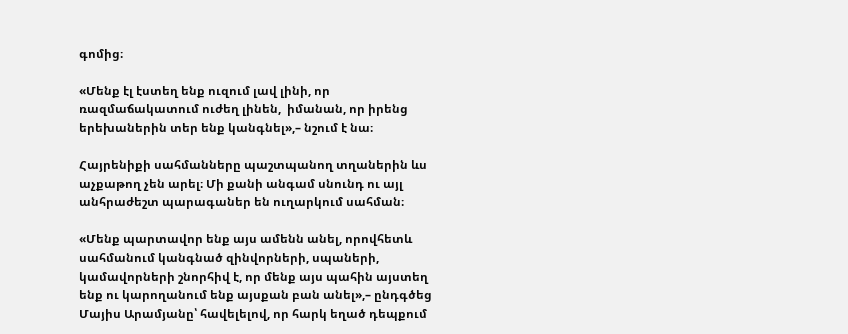գոմից։

«Մենք էլ էստեղ ենք ուզում լավ լինի, որ ռազմաճակատում ուժեղ լինեն,  իմանան, որ իրենց երեխաներին տեր ենք կանգնել»,– նշում է նա։

Հայրենիքի սահմանները պաշտպանող տղաներին ևս աչքաթող չեն արել։ Մի քանի անգամ սնունդ ու այլ անհրաժեշտ պարագաներ են ուղարկում սահման։

«Մենք պարտավոր ենք այս ամենն անել, որովհետև սահմանում կանգնած զինվորների, սպաների, կամավորների շնորհիվ է, որ մենք այս պահին այստեղ ենք ու կարողանում ենք այսքան բան անել»,– ընդգծեց Մայիս Արամյանը՝ հավելելով, որ հարկ եղած դեպքում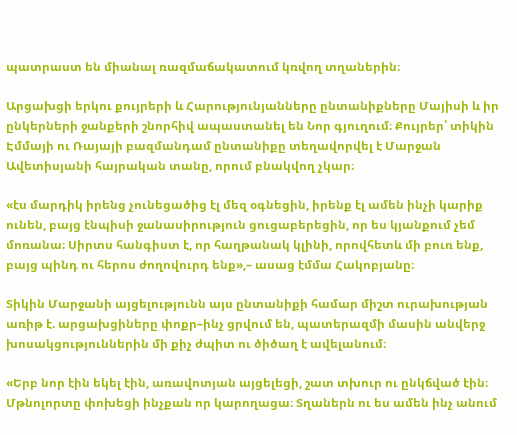պատրաստ են միանալ ռազմաճակատում կռվող տղաներին։

Արցախցի երկու քույրերի և Հարությունյանները ընտանիքները Մայիսի և իր ընկերների ջանքերի շնորհիվ ապաստանել են Նոր գյուղում։ Քույրեր՝ տիկին Էմմայի ու Ռայայի բազմանդամ ընտանիքը տեղավորվել է Մարջան Ավետիսյանի հայրական տանը, որում բնակվող չկար։

«էս մարդիկ իրենց չունեցածից էլ մեզ օգնեցին, իրենք էլ ամեն ինչի կարիք ունեն, բայց էնպիսի ջանասիրություն ցուցաբերեցին, որ ես կյանքում չեմ մոռանա։ Սիրտս հանգիստ է, որ հաղթանակ կլինի, որովհետև մի բուռ ենք, բայց պինդ ու հերոս ժողովուրդ ենք»,– ասաց էմմա Հակոբյանը։

Տիկին Մարջանի այցելությունն այս ընտանիքի համար միշտ ուրախության առիթ է. արցախցիները փոքր–ինչ ցրվում են, պատերազմի մասին անվերջ խոսակցություններին մի քիչ ժպիտ ու ծիծաղ է ավելանում։

«Երբ նոր էին եկել էին, առավոտյան այցելեցի, շատ տխուր ու ընկճված էին։ Մթնոլորտը փոխեցի ինչքան որ կարողացա։ Տղաներն ու ես ամեն ինչ անում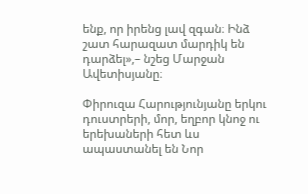ենք, որ իրենց լավ զգան։ Ինձ շատ հարազատ մարդիկ են դարձել»,– նշեց Մարջան Ավետիսյանը։

Փիրուզա Հարությունյանը երկու դուստրերի, մոր, եղբոր կնոջ ու երեխաների հետ ևս ապաստանել են Նոր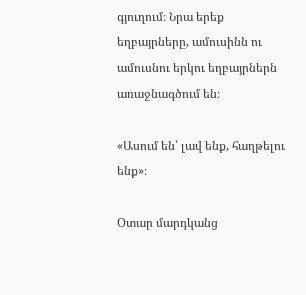գյուղում։ Նրա երեք եղբայրները, ամուսինն ու ամուսնու երկու եղբայրներն առաջնագծում են։

«Ասում են՝ լավ ենք, հաղթելու ենք»։

Օտար մարդկանց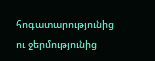հոգատարությունից ու ջերմությունից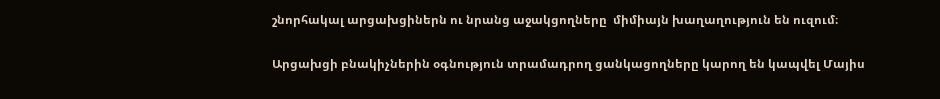շնորհակալ արցախցիներն ու նրանց աջակցողները  միմիայն խաղաղություն են ուզում։

Արցախցի բնակիչներին օգնություն տրամադրող ցանկացողները կարող են կապվել Մայիս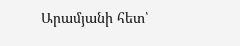Արամյանի հետ՝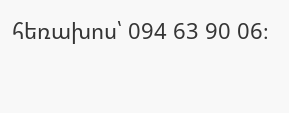հեռախոս՝ 094 63 90 06։